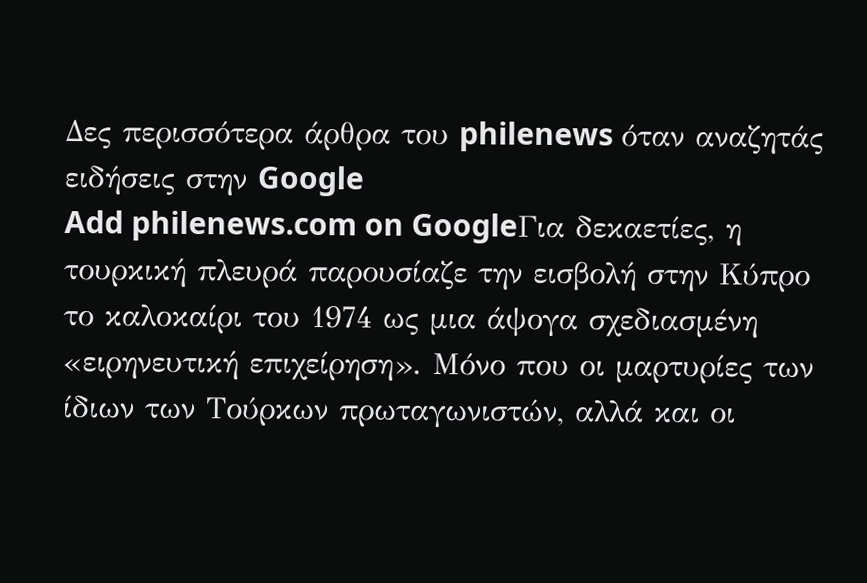Δες περισσότερα άρθρα του philenews όταν αναζητάς ειδήσεις στην Google
Add philenews.com on GoogleΓια δεκαετίες, η τουρκική πλευρά παρουσίαζε την εισβολή στην Κύπρο το καλοκαίρι του 1974 ως μια άψογα σχεδιασμένη «ειρηνευτική επιχείρηση». Μόνο που οι μαρτυρίες των ίδιων των Τούρκων πρωταγωνιστών, αλλά και οι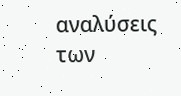αναλύσεις των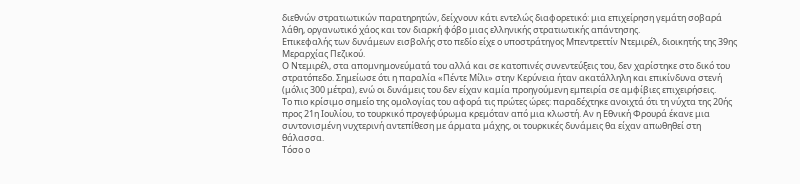διεθνών στρατιωτικών παρατηρητών, δείχνουν κάτι εντελώς διαφορετικό: μια επιχείρηση γεμάτη σοβαρά λάθη, οργανωτικό χάος και τον διαρκή φόβο μιας ελληνικής στρατιωτικής απάντησης.
Επικεφαλής των δυνάμεων εισβολής στο πεδίο είχε ο υποστράτηγος Μπεντρεττίν Ντεμιρέλ, διοικητής της 39ης Μεραρχίας Πεζικού.
Ο Ντεμιρέλ, στα απομνημονεύματά του αλλά και σε κατοπινές συνεντεύξεις του, δεν χαρίστηκε στο δικό του στρατόπεδο. Σημείωσε ότι η παραλία «Πέντε Μίλι» στην Κερύνεια ήταν ακατάλληλη και επικίνδυνα στενή (μόλις 300 μέτρα), ενώ οι δυνάμεις του δεν είχαν καμία προηγούμενη εμπειρία σε αμφίβιες επιχειρήσεις.
Το πιο κρίσιμο σημείο της ομολογίας του αφορά τις πρώτες ώρες: παραδέχτηκε ανοιχτά ότι τη νύχτα της 20ής προς 21η Ιουλίου, το τουρκικό προγεφύρωμα κρεμόταν από μια κλωστή. Αν η Εθνική Φρουρά έκανε μια συντονισμένη νυχτερινή αντεπίθεση με άρματα μάχης, οι τουρκικές δυνάμεις θα είχαν απωθηθεί στη θάλασσα.
Τόσο ο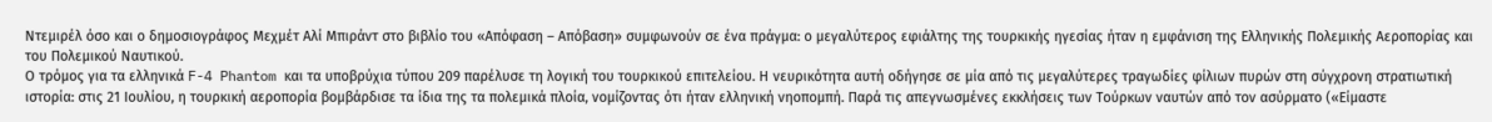Ντεμιρέλ όσο και ο δημοσιογράφος Μεχμέτ Αλί Μπιράντ στο βιβλίο του «Απόφαση – Απόβαση» συμφωνούν σε ένα πράγμα: ο μεγαλύτερος εφιάλτης της τουρκικής ηγεσίας ήταν η εμφάνιση της Ελληνικής Πολεμικής Αεροπορίας και του Πολεμικού Ναυτικού.
Ο τρόμος για τα ελληνικά F-4 Phantom και τα υποβρύχια τύπου 209 παρέλυσε τη λογική του τουρκικού επιτελείου. Η νευρικότητα αυτή οδήγησε σε μία από τις μεγαλύτερες τραγωδίες φίλιων πυρών στη σύγχρονη στρατιωτική ιστορία: στις 21 Ιουλίου, η τουρκική αεροπορία βομβάρδισε τα ίδια της τα πολεμικά πλοία, νομίζοντας ότι ήταν ελληνική νηοπομπή. Παρά τις απεγνωσμένες εκκλήσεις των Τούρκων ναυτών από τον ασύρματο («Είμαστε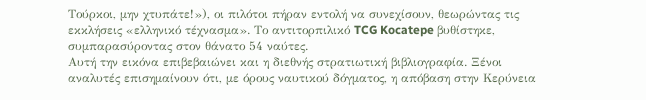Τούρκοι, μην χτυπάτε!»), οι πιλότοι πήραν εντολή να συνεχίσουν, θεωρώντας τις εκκλήσεις «ελληνικό τέχνασμα». Το αντιτορπιλικό TCG Kocatepe βυθίστηκε, συμπαρασύροντας στον θάνατο 54 ναύτες.
Αυτή την εικόνα επιβεβαιώνει και η διεθνής στρατιωτική βιβλιογραφία. Ξένοι αναλυτές επισημαίνουν ότι, με όρους ναυτικού δόγματος, η απόβαση στην Κερύνεια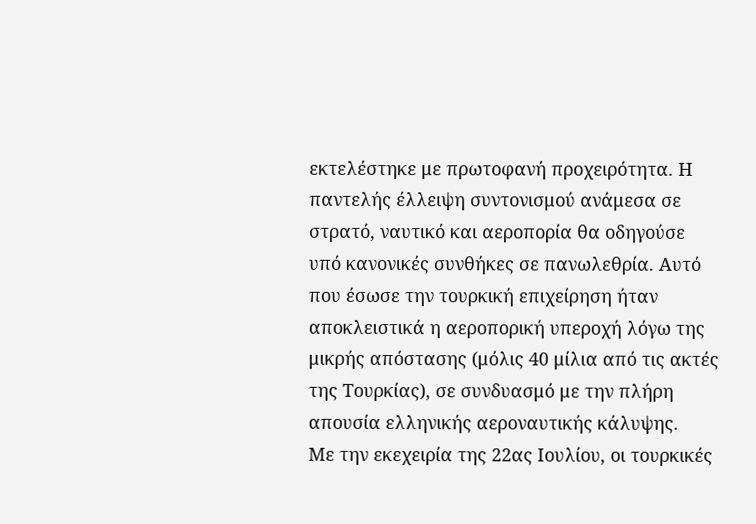εκτελέστηκε με πρωτοφανή προχειρότητα. Η παντελής έλλειψη συντονισμού ανάμεσα σε στρατό, ναυτικό και αεροπορία θα οδηγούσε υπό κανονικές συνθήκες σε πανωλεθρία. Αυτό που έσωσε την τουρκική επιχείρηση ήταν αποκλειστικά η αεροπορική υπεροχή λόγω της μικρής απόστασης (μόλις 40 μίλια από τις ακτές της Τουρκίας), σε συνδυασμό με την πλήρη απουσία ελληνικής αεροναυτικής κάλυψης.
Με την εκεχειρία της 22ας Ιουλίου, οι τουρκικές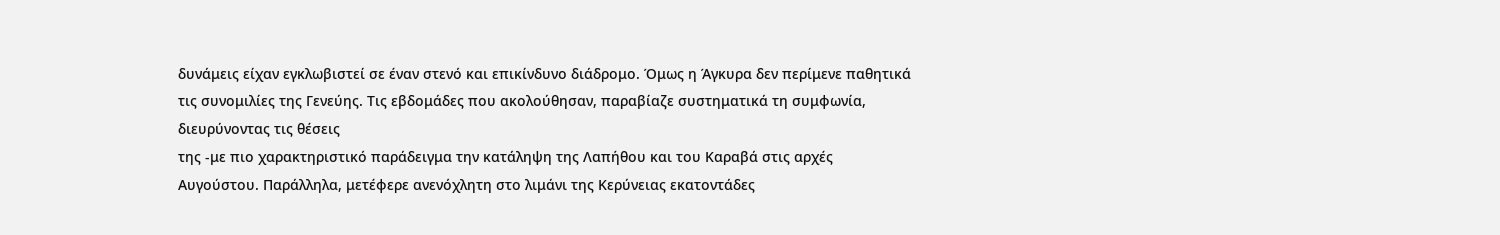δυνάμεις είχαν εγκλωβιστεί σε έναν στενό και επικίνδυνο διάδρομο. Όμως η Άγκυρα δεν περίμενε παθητικά τις συνομιλίες της Γενεύης. Τις εβδομάδες που ακολούθησαν, παραβίαζε συστηματικά τη συμφωνία, διευρύνοντας τις θέσεις
της -με πιο χαρακτηριστικό παράδειγμα την κατάληψη της Λαπήθου και του Καραβά στις αρχές Αυγούστου. Παράλληλα, μετέφερε ανενόχλητη στο λιμάνι της Κερύνειας εκατοντάδες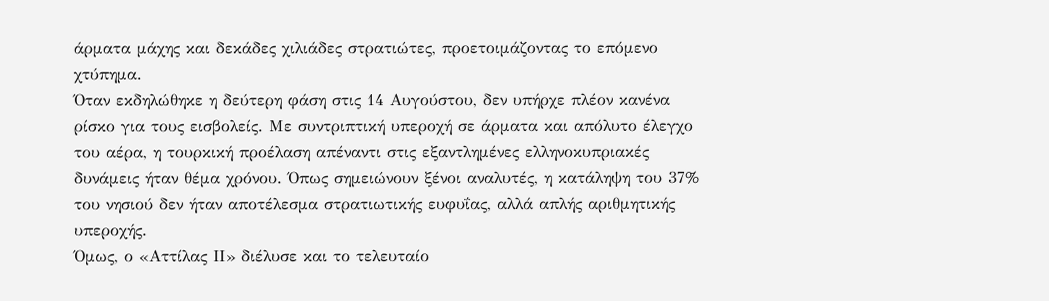άρματα μάχης και δεκάδες χιλιάδες στρατιώτες, προετοιμάζοντας το επόμενο χτύπημα.
Όταν εκδηλώθηκε η δεύτερη φάση στις 14 Αυγούστου, δεν υπήρχε πλέον κανένα ρίσκο για τους εισβολείς. Με συντριπτική υπεροχή σε άρματα και απόλυτο έλεγχο του αέρα, η τουρκική προέλαση απέναντι στις εξαντλημένες ελληνοκυπριακές δυνάμεις ήταν θέμα χρόνου. Όπως σημειώνουν ξένοι αναλυτές, η κατάληψη του 37% του νησιού δεν ήταν αποτέλεσμα στρατιωτικής ευφυΐας, αλλά απλής αριθμητικής υπεροχής.
Όμως, ο «Αττίλας ΙΙ» διέλυσε και το τελευταίο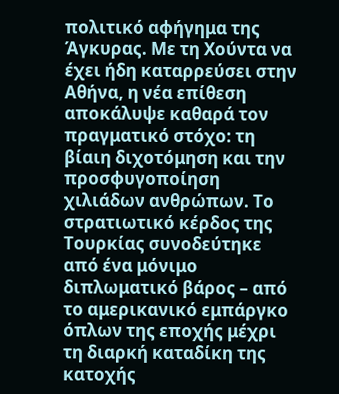πολιτικό αφήγημα της Άγκυρας. Με τη Χούντα να έχει ήδη καταρρεύσει στην Αθήνα, η νέα επίθεση αποκάλυψε καθαρά τον πραγματικό στόχο: τη βίαιη διχοτόμηση και την προσφυγοποίηση χιλιάδων ανθρώπων. Το στρατιωτικό κέρδος της Τουρκίας συνοδεύτηκε από ένα μόνιμο διπλωματικό βάρος – από το αμερικανικό εμπάργκο όπλων της εποχής μέχρι τη διαρκή καταδίκη της κατοχής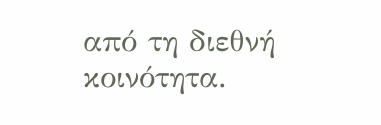από τη διεθνή κοινότητα.